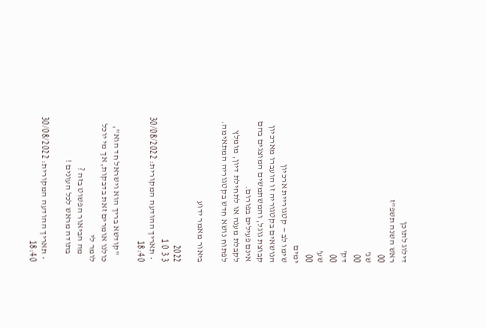דילוג לתוכן
ראש השנה תשפ"ז
00
שנ'
00
דק'
00
שע'
00
ימים
שימו לב — קטגוריית ארכיון
הנושאים בקטגוריה זו הועברו מארכיון קבוצת גוגל, והמשתמשים המוצגים בהם אינם פעילים בפורום.
לקבלת מענה או לתחילת דיון, מומלץ לפתוח נושא חדש בקטגוריה המתאימה.

ביאור מאמר ידוע

2022
3 3 0 1
  • תאריך ההודעה המקורית: 30/08/2022 18:40

    "קודשא בריך הוא וישראל חד הוא", כולנו אומרים זאת בדבקות, אך מי יוכל לומר לי
    מה הביאור הפשוט בזה ?
    בתודה מראש לכל העונים !

  • תאריך ההודעה המקורית: 30/08/2022 18:40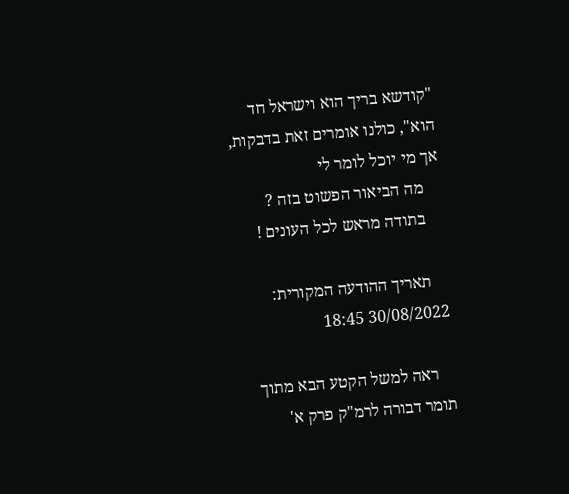"קודשא בריך הוא וישראל חד הוא", כולנו אומרים זאת בדבקות, אך מי יוכל לומר לי
    מה הביאור הפשוט בזה ?
    בתודה מראש לכל העונים !

    תאריך ההודעה המקורית: 30/08/2022 18:45

    ראה למשל הקטע הבא מתוך תומר דבורה לרמ"ק פרק א'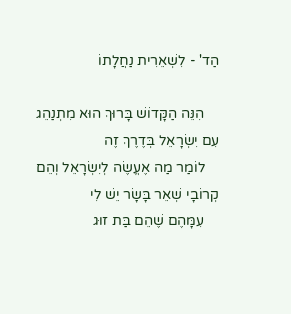הַד' - לִשְׁאֵרִית נַחֲלָתוֹ

    הִנֵּה הַקָּדוֹשׁ בָּרוּךְ הוּא מִתְנַהֵג עִם יִשְׂרָאֵל בְּדֶרֶךְ זֶה
    לוֹמַר מַה אֶעֱשֶׂה לְיִשְׂרָאֵל וְהֵם קְרוֹבָי שְׁאֵר בָּשָׂר יֵשׁ לִי
    עִמָּהֶם שֶׁהֵם בַּת זוּג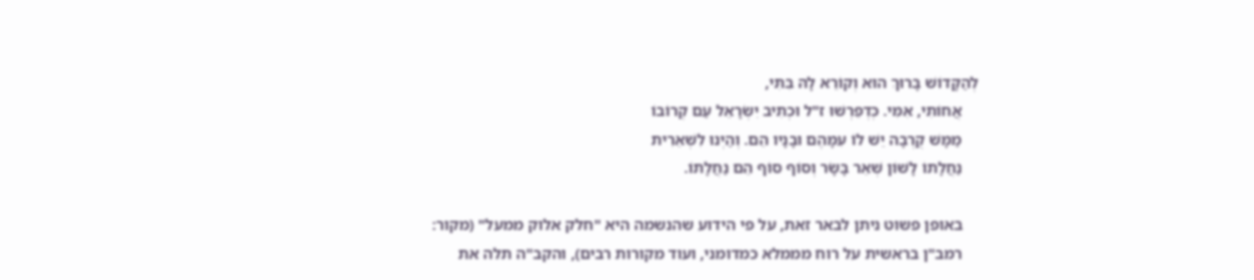לְהַקָּדוֹשׁ בָּרוּךְ הוּא וְקוֹרֵא לָהּ בִּתִּי,
    אֲחוֹתִי, אִמִּי. כְּדְפֵרְשׁוּ ז"ל וּכְתִיב יִשְׂרָאֵל עַם קְרוֹבוֹ
    מַמָּשׁ קֻרְבָה יֵשׁ לוֹ עִמָּהֶם וּבָנָיו הֵם. וְהַיְנוּ לִשְׁאֵרִית
    נַחֲלָתוֹ לָשׁוֹן שְׁאֵר בָּשָׂר וְסוֹף סוֹף הֵם נַחֲלָתוֹ.

    באופן פשוט ניתן לבאר זאת, על פי הידוע שהנשמה היא "חלק אלוק ממעל" (מקור:
    רמב"ן בראשית על רוח מממלא כמדומני, ועוד מקורות רבים), והקב"ה תלה את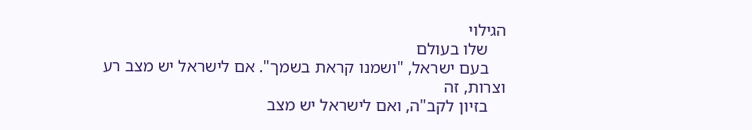הגילוי
    שלו בעולם
    בעם ישראל, "ושמנו קראת בשמך". אם לישראל יש מצב רע וצרות, זה
    בזיון לקב"ה, ואם לישראל יש מצב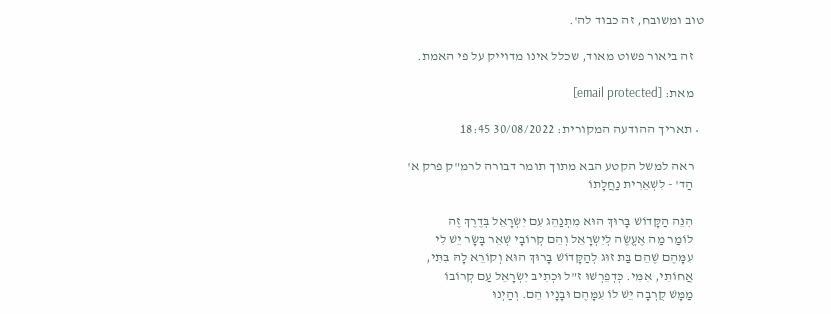טוב ומשובח, זה כבוד לה'.

    זה ביאור פשוט מאוד, שכלל אינו מדוייק על פי האמת.

    מאת: [email protected]

  • תאריך ההודעה המקורית: 30/08/2022 18:45

    ראה למשל הקטע הבא מתוך תומר דבורה לרמ"ק פרק א'
    הַד' - לִשְׁאֵרִית נַחֲלָתוֹ

    הִנֵּה הַקָּדוֹשׁ בָּרוּךְ הוּא מִתְנַהֵג עִם יִשְׂרָאֵל בְּדֶרֶךְ זֶה
    לוֹמַר מַה אֶעֱשֶׂה לְיִשְׂרָאֵל וְהֵם קְרוֹבָי שְׁאֵר בָּשָׂר יֵשׁ לִי
    עִמָּהֶם שֶׁהֵם בַּת זוּג לְהַקָּדוֹשׁ בָּרוּךְ הוּא וְקוֹרֵא לָהּ בִּתִּי,
    אֲחוֹתִי, אִמִּי. כְּדְפֵרְשׁוּ ז"ל וּכְתִיב יִשְׂרָאֵל עַם קְרוֹבוֹ
    מַמָּשׁ קֻרְבָה יֵשׁ לוֹ עִמָּהֶם וּבָנָיו הֵם. וְהַיְנוּ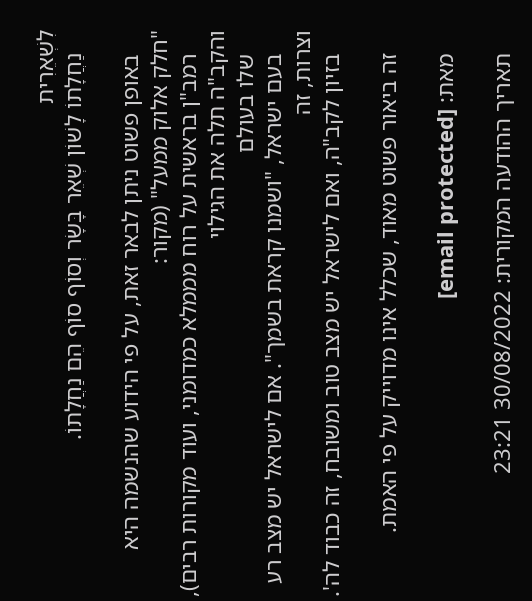לִשְׁאֵרִית
    נַחֲלָתוֹ לָשׁוֹן שְׁאֵר בָּשָׂר וְסוֹף סוֹף הֵם נַחֲלָתוֹ.

    באופן פשוט ניתן לבאר זאת, על פי הידוע שהנשמה היא "חלק אלוק ממעל" (מקור:
    רמב"ן בראשית על רוח מממלא כמדומני, ועוד מקורות רבים), והקב"ה תלה את הגילוי
    שלו בעולם
    בעם ישראל, "ושמנו קראת בשמך". אם לישראל יש מצב רע וצרות, זה
    בזיון לקב"ה, ואם לישראל יש מצב טוב ומשובח, זה כבוד לה'.

    זה ביאור פשוט מאוד, שכלל אינו מדוייק על פי האמת.

    מאת: [email protected]

    תאריך ההודעה המקורית: 30/08/2022 23:21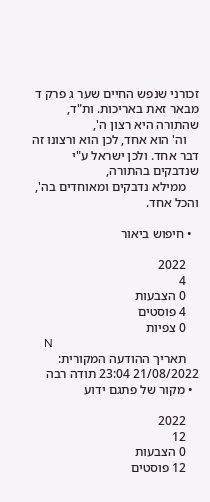זכורני שנפש החיים שער ג פרק ד מבאר זאת באריכות. ות"ד, שהתורה היא רצון ה',
    וה' הוא אחד, לכן הוא ורצונו זה דבר אחד. ולכן ישראל ע"י שנדבקים בהתורה,
    ממילא נדבקים ומאוחדים בה', והכל אחד.

  • חיפוש ביאור

    2022
    4
    0 הצבעות
    4 פוסטים
    0 צפיות
    N
    תאריך ההודעה המקורית: 21/08/2022 23:04 תודה רבה
  • מקור של פתגם ידוע

    2022
    12
    0 הצבעות
    12 פוסטים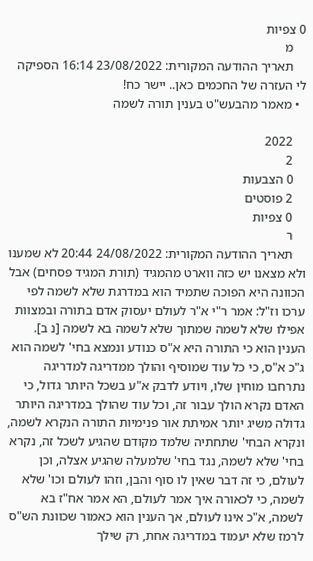0 צפיות
    מ
    תאריך ההודעה המקורית: 23/08/2022 16:14 הספיקה לי העזרה של החכמים כאן.. יישר כח!
  • מאמר מהבעש"ט בענין תורה לשמה

    2022
    2
    0 הצבעות
    2 פוסטים
    0 צפיות
    ר
    תאריך ההודעה המקורית: 24/08/2022 20:44 לא שמענו ולא מצאנו יש כזה ווארט מהמגיד (תורת המגיד פסחים) אבל הכוונה היא הפוכה שתמיד הוא במדרגת שלא לשמה לפי ערכו וז"ל: אמר ר"י א"ר לעולם יעסוק אדם בתורה ובמצוות אפילו שלא לשמה שמתוך שלא לשמה בא לשמה [נ ב]. הענין הוא כי התורה היא א"ס כנודע ונמצא בחי' לשמה הוא ג"כ א"ס, כי כל עוד שמוסיף והולך ממדריגה למדריגה נתרחבו מוחין שלו, ויודע לדבק א"ע בשכל היותר גדול, כי האדם נקרא הולך עבור זה, וכל עוד שהולך במדריגה היותר גדולה משיג יותר אמיתת אור פנימיות התורה הנקרא לשמה, ונקרא הבחי' שתחתיה שלמד מקודם שהגיע לשכל זה, נקרא בחי' שלא לשמה, נגד בחי' שלמעלה שהגיע אצלה, וכן לעולם, כי זה דבר שאין לו סוף והבן, וזהו לעולם וכו' שלא לשמה, כי לכאורה איך אמר לעולם, הא אמר אח"ז בא לשמה, א"כ אינו לעולם, אך הענין הוא כאמור שכוונת הש"ס לרמז שלא יעמוד במדריגה אחת, רק שילך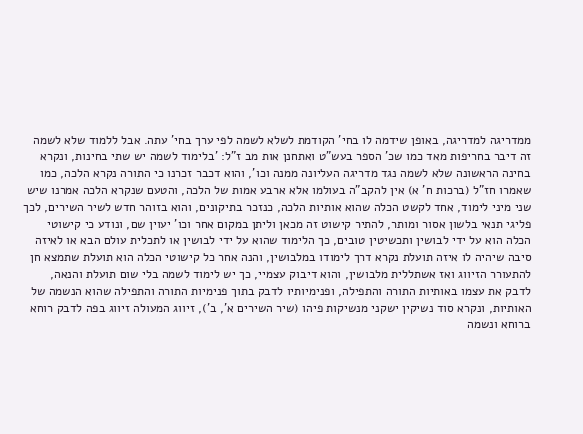ממדריגה למדריגה, באופן שידמה לו בחי' הקודמת לשלא לשמה לפי ערך בחי' עתה. אבל ללמוד שלא לשמה זה דיבר בחריפות מאד כמו שכ' הספר בעש"ט ואתחנן אות מב ז"ל: 'בלימוד לשמה יש שתי בחינות, ונקרא בחינה הראשונה שלא לשמה נגד מדריגה העליונה ממנה וכו', והוא דכבר זכרנו כי התורה נקרא הלכה, כמו שאמרו חז"ל (ברכות ח' א) אין להקב"ה בעולמו אלא ארבע אמות של הלכה, והטעם שנקרא הלכה אמרנו שיש שני מיני לימוד, אחד לקשט הכלה שהוא אותיות הלכה, כנזכר בתיקונים, והוא בזוהר חדש לשיר השירים, לכך פליגי תנאי בלשון אסור ומותר, להתיר קישוט זה מכאן וליתן במקום אחר וכו' יעוין שם, ונודע כי קישוטי הכלה הוא על ידי לבושין ותכשיטין טובים, כך הלימוד שהוא על ידי לבושין או לתכלית עולם הבא או לאיזה סיבה שיהיה לו איזה תועלת נקרא דרך לימודו במלבושין, והנה אחר כל קישוטי הכלה הוא תועלת שתמצא חן להתעורר הזיווג ואז אשתללית מלבושין, והוא דיבוק עצמיי, כך יש לימוד לשמה בלי שום תועלת והנאה, לדבק את עצמו באותיות התורה והתפילה, ופנימיותיו לדבק בתוך פנימיות התורה והתפילה שהוא הנשמה של האותיות, ונקרא סוד נשיקין ישקני מנשיקות פיהו (שיר השירים א', ב'), זיווג המעולה זיווג בפה לדבק רוחא ברוחא ונשמה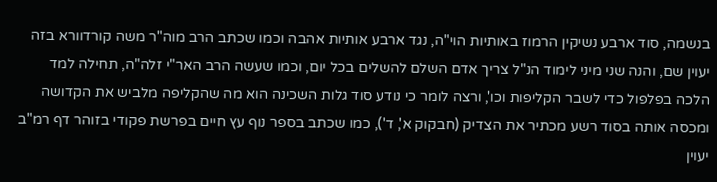בנשמה, סוד ארבע נשיקין הרמוז באותיות הוי"ה, נגד ארבע אותיות אהבה וכמו שכתב הרב מוה"ר משה קורדוורא בזה יעוין שם, והנה שני מיני לימוד הנ"ל צריך אדם השלם להשלים בכל יום, וכמו שעשה הרב האר"י זלה"ה, תחילה למד הלכה בפלפול כדי לשבר הקליפות וכו', ורצה לומר כי נודע סוד גלות השכינה הוא מה שהקליפה מלביש את הקדושה ומכסה אותה בסוד רשע מכתיר את הצדיק (חבקוק א', ד'), כמו שכתב בספר נוף עץ חיים בפרשת פקודי בזוהר דף רמ"ב יעוין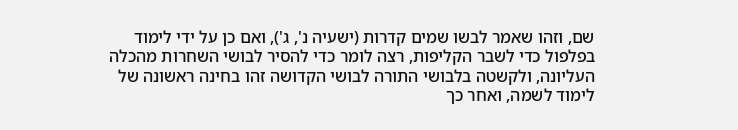שם, וזהו שאמר לבשו שמים קדרות (ישעיה נ', ג'), ואם כן על ידי לימוד בפלפול כדי לשבר הקליפות, רצה לומר כדי להסיר לבושי השחרות מהכלה העליונה, ולקשטה בלבושי התורה לבושי הקדושה זהו בחינה ראשונה של לימוד לשמה, ואחר כך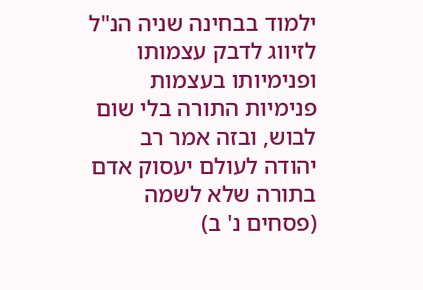ילמוד בבחינה שניה הנ"ל לזיווג לדבק עצמותו ופנימיותו בעצמות פנימיות התורה בלי שום לבוש, ובזה אמר רב יהודה לעולם יעסוק אדם בתורה שלא לשמה (פסחים נ' ב)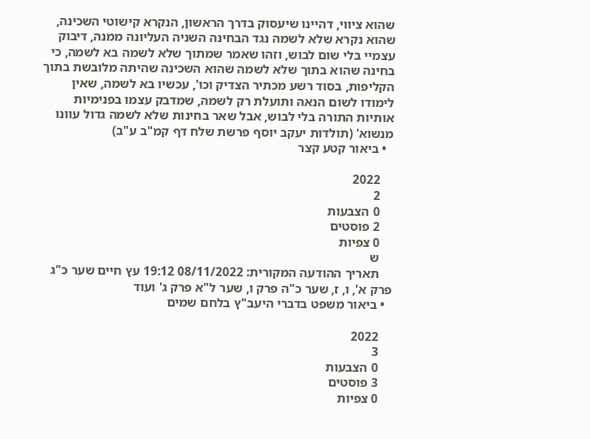שהוא ציווי, דהיינו שיעסוק בדרך הראשון, הנקרא קישוטי השכינה, שהוא נקרא שלא לשמה נגד הבחינה השניה העליונה ממנה, דיבוק עצמיי בלי שום לבוש, וזהו שאמר שמתוך שלא לשמה בא לשמה, כי בחינה שהוא בתוך שלא לשמה שהוא השכינה שהיתה מלובשת בתוך הקליפות, בסוד רשע מכתיר הצדיק וכו', עכשיו בא לשמה, שאין לימודו לשום הנאה ותועלת רק לשמה, שמדבק עצמו בפנימיות אותיות התורה בלי לבוש, אבל שאר בחינות שלא לשמה גדול עוונו מנשוא' (תולדות יעקב יוסף פרשת שלח דף קמ"ב ע"ב)
  • ביאור קטע קצר

    2022
    2
    0 הצבעות
    2 פוסטים
    0 צפיות
    ש
    תאריך ההודעה המקורית: 08/11/2022 19:12 עץ חיים שער כ"ג פרק א', ו, ז, שער כ"ה פרק ו, שער ל"א פרק ג' ועוד
  • ביאור משפט בדברי היעב"ץ בלחם שמים

    2022
    3
    0 הצבעות
    3 פוסטים
    0 צפיות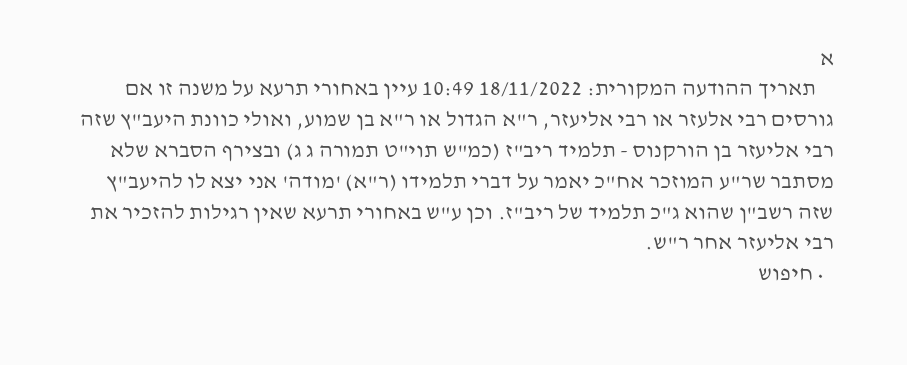א
    תאריך ההודעה המקורית: 18/11/2022 10:49 עיין באחורי תרעא על משנה זו אם גורסים רבי אלעזר או רבי אליעזר, ר"א הגדול או ר"א בן שמוע, ואולי כוונת היעב"ץ שזה רבי אליעזר בן הורקנוס - תלמיד ריב"ז (כמ"ש תוי"ט תמורה ג ג) ובצירף הסברא שלא מסתבר שר"ע המוזכר אח"כ יאמר על דברי תלמידו (ר"א) 'מודה' אני יצא לו להיעב"ץ שזה רשב"ן שהוא ג"כ תלמיד של ריב"ז. וכן ע"ש באחורי תרעא שאין רגילות להזכיר את רבי אליעזר אחר ר"ש.
  • חיפוש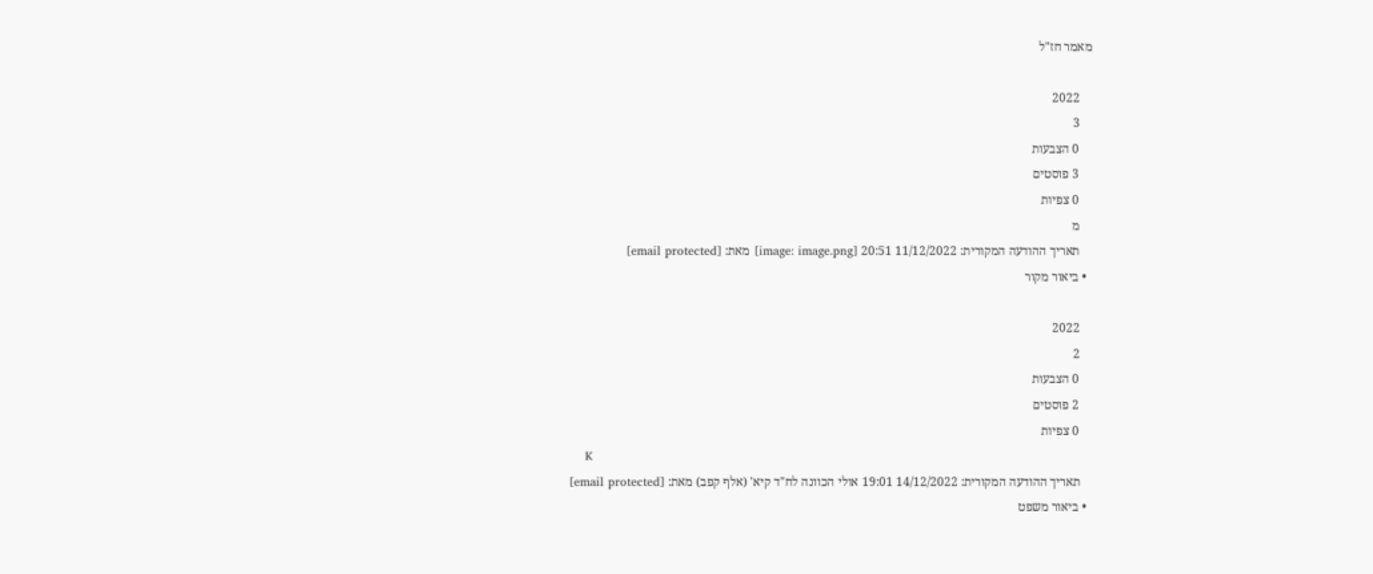מאמר חז"ל

    2022
    3
    0 הצבעות
    3 פוסטים
    0 צפיות
    מ
    תאריך ההודעה המקורית: 11/12/2022 20:51 [image: image.png] מאת: [email protected]
  • ביאור מקור

    2022
    2
    0 הצבעות
    2 פוסטים
    0 צפיות
    K
    תאריך ההודעה המקורית: 14/12/2022 19:01 אולי הכוונה לח"ד קיא' (אלף קפב) מאת: [email protected]
  • ביאור משפט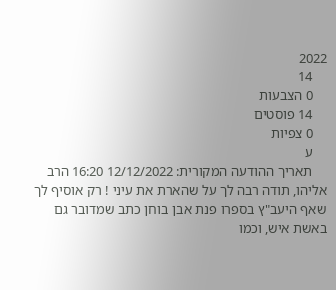2022
    14
    0 הצבעות
    14 פוסטים
    0 צפיות
    ע
    תאריך ההודעה המקורית: 12/12/2022 16:20 הרב אליהו, תודה רבה לך על שהארת את עיני ! רק אוסיף לך שאף היעב"ץ בספרו פנת אבן בוחן כתב שמדובר גם באשת איש, וכמו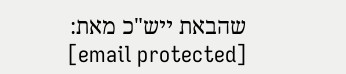שהבאת ייש"כ מאת: [email protected]